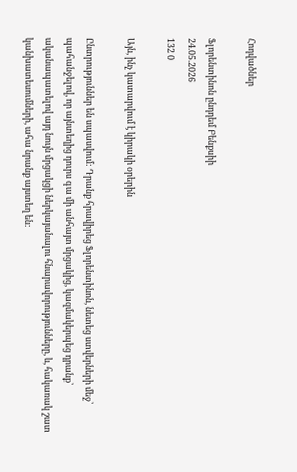Հոդվածներ

Ֆլորենտինոն ընդդեմ Բենքսիի
24.05.2026
132 0

Այն, ինչ կատարվում է կիրակի օրերին

Ընտրություններ են սպասվում: Դրանք հրավիրեց Ֆլորենտինոն, նետեց ստվերների մեջ՝ պահանջելով, որ այնտեղից դուրս գա մի անհայտ մրցակից, կազմակերպեց դրանք՝ ականապատելով այդ նույն մրցակցի ներկայանալու հնարավորությունները, և, հակառակ շատ կանխատեսումների, ահա նրանք այստեղ են: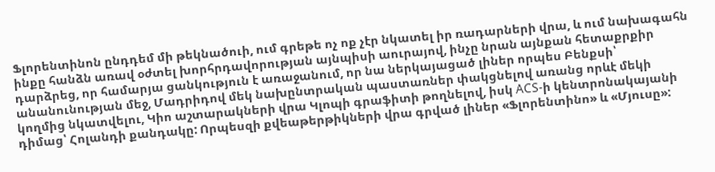Ֆլորենտինոն ընդդեմ մի թեկնածուի, ում գրեթե ոչ ոք չէր նկատել իր ռադարների վրա, և ում նախագահն ինքը հանձն առավ օժտել խորհրդավորության այնպիսի աուրայով, ինչը նրան այնքան հետաքրքիր դարձրեց, որ համարյա ցանկություն է առաջանում, որ նա ներկայացած լիներ որպես Բենքսի՝ անանունության մեջ, Մադրիդով մեկ նախընտրական պաստառներ փակցնելով առանց որևէ մեկի կողմից նկատվելու, Կիո աշտարակների վրա Կլոպի գրաֆիտի թողնելով, իսկ ACS-ի կենտրոնակայանի դիմաց՝ Հոլանդի քանդակը: Որպեսզի քվեաթերթիկների վրա գրված լիներ «Ֆլորենտինո» և «Մյուսը»: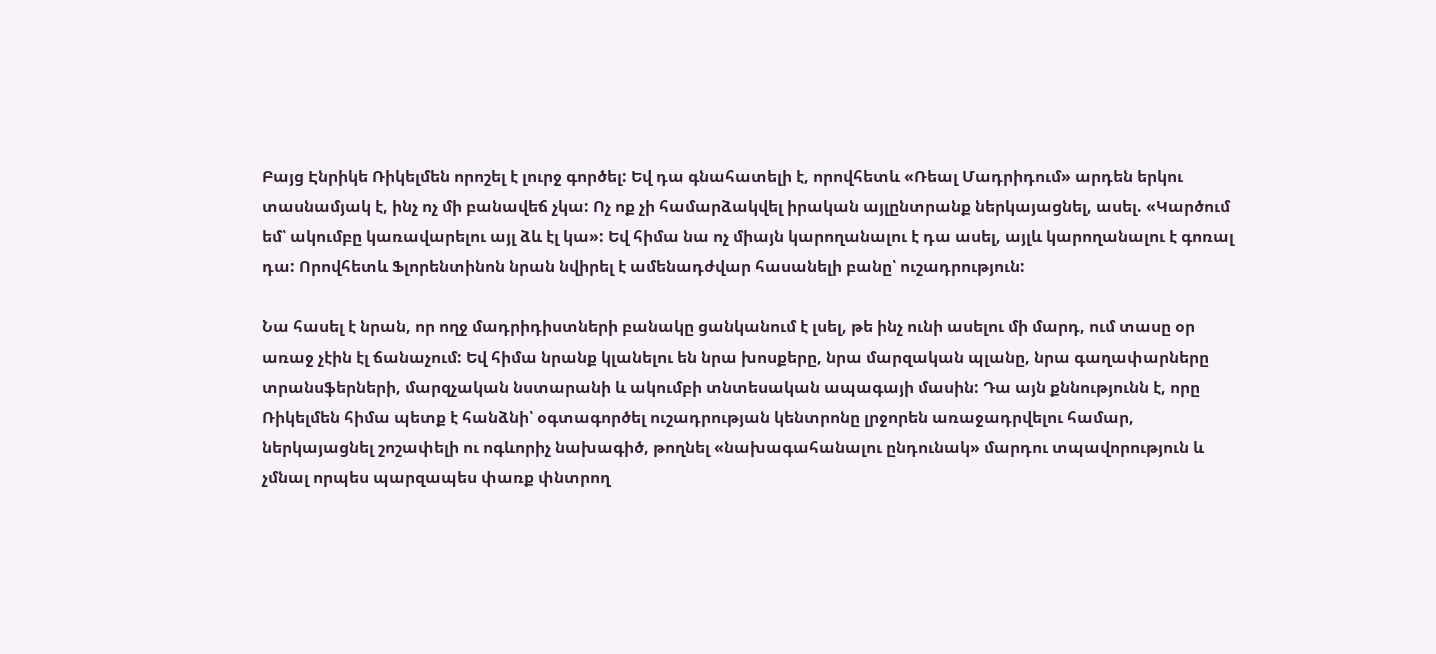Բայց Էնրիկե Ռիկելմեն որոշել է լուրջ գործել: Եվ դա գնահատելի է, որովհետև «Ռեալ Մադրիդում» արդեն երկու տասնամյակ է, ինչ ոչ մի բանավեճ չկա: Ոչ ոք չի համարձակվել իրական այլընտրանք ներկայացնել, ասել. «Կարծում եմ՝ ակումբը կառավարելու այլ ձև էլ կա»: Եվ հիմա նա ոչ միայն կարողանալու է դա ասել, այլև կարողանալու է գոռալ դա: Որովհետև Ֆլորենտինոն նրան նվիրել է ամենադժվար հասանելի բանը՝ ուշադրություն:

Նա հասել է նրան, որ ողջ մադրիդիստների բանակը ցանկանում է լսել, թե ինչ ունի ասելու մի մարդ, ում տասը օր առաջ չէին էլ ճանաչում: Եվ հիմա նրանք կլանելու են նրա խոսքերը, նրա մարզական պլանը, նրա գաղափարները տրանսֆերների, մարզչական նստարանի և ակումբի տնտեսական ապագայի մասին: Դա այն քննությունն է, որը Ռիկելմեն հիմա պետք է հանձնի՝ օգտագործել ուշադրության կենտրոնը լրջորեն առաջադրվելու համար, ներկայացնել շոշափելի ու ոգևորիչ նախագիծ, թողնել «նախագահանալու ընդունակ» մարդու տպավորություն և չմնալ որպես պարզապես փառք փնտրող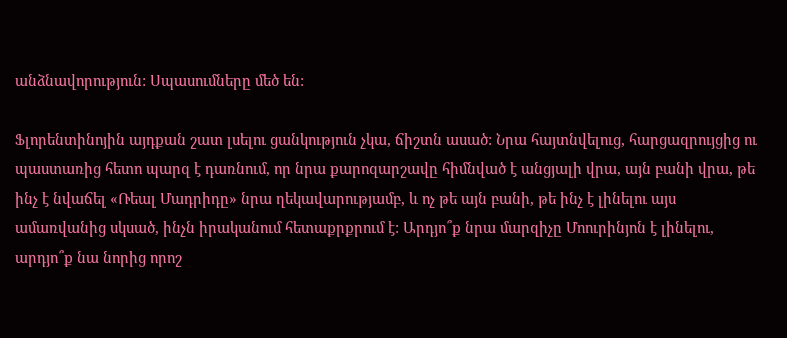անձնավորություն: Սպասումները մեծ են:

Ֆլորենտինոյին այդքան շատ լսելու ցանկություն չկա, ճիշտն ասած: Նրա հայտնվելուց, հարցազրույցից ու պաստառից հետո պարզ է դառնում, որ նրա քարոզարշավը հիմնված է անցյալի վրա, այն բանի վրա, թե ինչ է նվաճել «Ռեալ Մադրիդը» նրա ղեկավարությամբ, և ոչ թե այն բանի, թե ինչ է լինելու այս ամառվանից սկսած, ինչն իրականում հետաքրքրում է: Արդյո՞ք նրա մարզիչը Մոուրինյոն է լինելու, արդյո՞ք նա նորից որոշ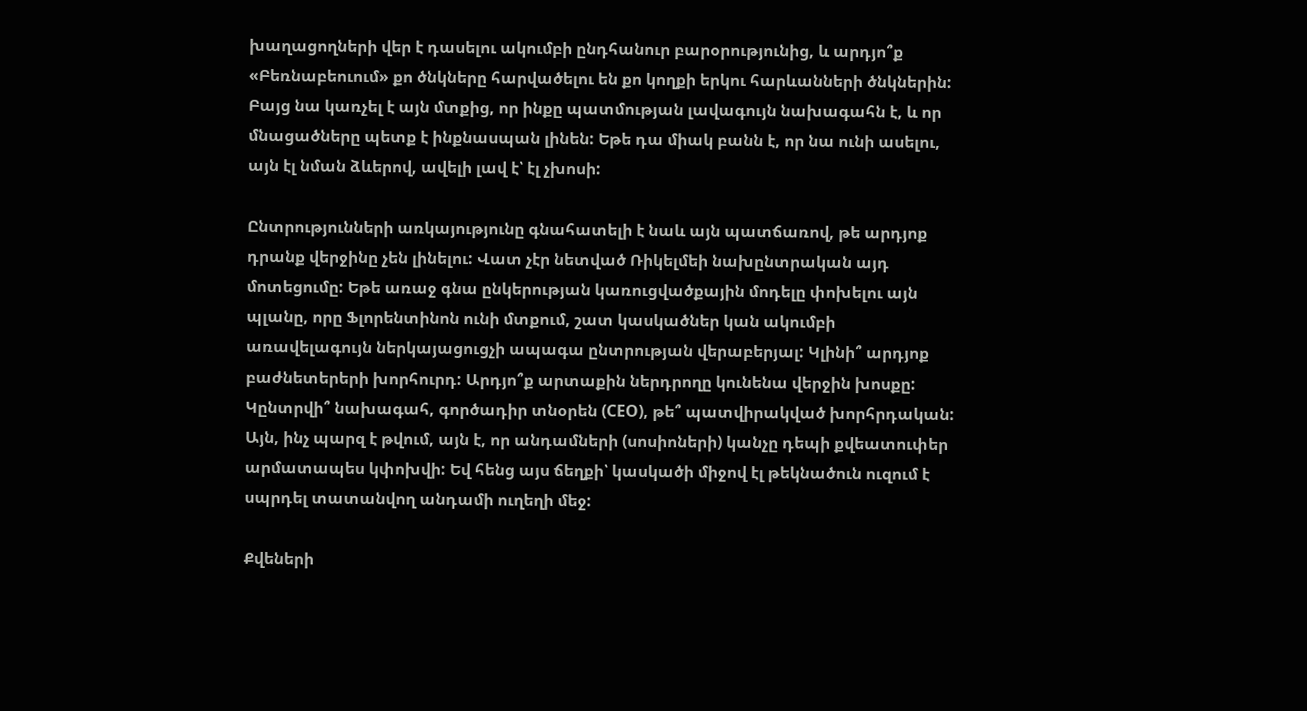խաղացողների վեր է դասելու ակումբի ընդհանուր բարօրությունից, և արդյո՞ք «Բեռնաբեուում» քո ծնկները հարվածելու են քո կողքի երկու հարևանների ծնկներին: Բայց նա կառչել է այն մտքից, որ ինքը պատմության լավագույն նախագահն է, և որ մնացածները պետք է ինքնասպան լինեն: Եթե դա միակ բանն է, որ նա ունի ասելու, այն էլ նման ձևերով, ավելի լավ է՝ էլ չխոսի:

Ընտրությունների առկայությունը գնահատելի է նաև այն պատճառով, թե արդյոք դրանք վերջինը չեն լինելու: Վատ չէր նետված Ռիկելմեի նախընտրական այդ մոտեցումը: Եթե առաջ գնա ընկերության կառուցվածքային մոդելը փոխելու այն պլանը, որը Ֆլորենտինոն ունի մտքում, շատ կասկածներ կան ակումբի առավելագույն ներկայացուցչի ապագա ընտրության վերաբերյալ: Կլինի՞ արդյոք բաժնետերերի խորհուրդ: Արդյո՞ք արտաքին ներդրողը կունենա վերջին խոսքը: Կընտրվի՞ նախագահ, գործադիր տնօրեն (CEO), թե՞ պատվիրակված խորհրդական: Այն, ինչ պարզ է թվում, այն է, որ անդամների (սոսիոների) կանչը դեպի քվեատուփեր արմատապես կփոխվի: Եվ հենց այս ճեղքի՝ կասկածի միջով էլ թեկնածուն ուզում է սպրդել տատանվող անդամի ուղեղի մեջ:

Քվեների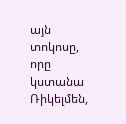այն տոկոսը, որը կստանա Ռիկելմեն,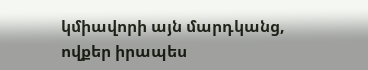կմիավորի այն մարդկանց, ովքեր իրապես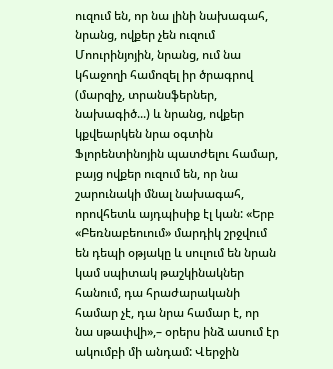ուզում են, որ նա լինի նախագահ, նրանց, ովքեր չեն ուզում Մոուրինյոյին, նրանց, ում նա կհաջողի համոզել իր ծրագրով (մարզիչ, տրանսֆերներ, նախագիծ...) և նրանց, ովքեր կքվեարկեն նրա օգտին Ֆլորենտինոյին պատժելու համար, բայց ովքեր ուզում են, որ նա շարունակի մնալ նախագահ, որովհետև այդպիսիք էլ կան: «Երբ «Բեռնաբեուում» մարդիկ շրջվում են դեպի օթյակը և սուլում են նրան կամ սպիտակ թաշկինակներ հանում, դա հրաժարականի համար չէ, դա նրա համար է, որ նա սթափվի»,– օրերս ինձ ասում էր ակումբի մի անդամ: Վերջին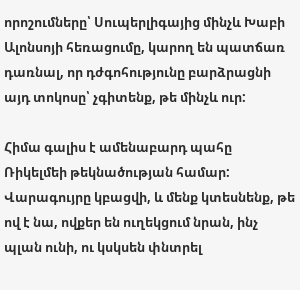որոշումները՝ Սուպերլիգայից մինչև Խաբի Ալոնսոյի հեռացումը, կարող են պատճառ դառնալ, որ դժգոհությունը բարձրացնի այդ տոկոսը՝ չգիտենք, թե մինչև ուր:

Հիմա գալիս է ամենաբարդ պահը Ռիկելմեի թեկնածության համար: Վարագույրը կբացվի, և մենք կտեսնենք, թե ով է նա, ովքեր են ուղեկցում նրան, ինչ պլան ունի, ու կսկսեն փնտրել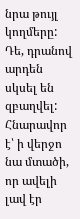նրա թույլ կողմերը: Դե, դրանով արդեն սկսել են զբաղվել: Հնարավոր է՝ ի վերջո նա մտածի, որ ավելի լավ էր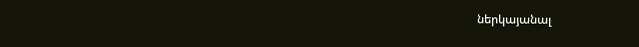ներկայանալ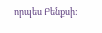որպես Բենքսի: